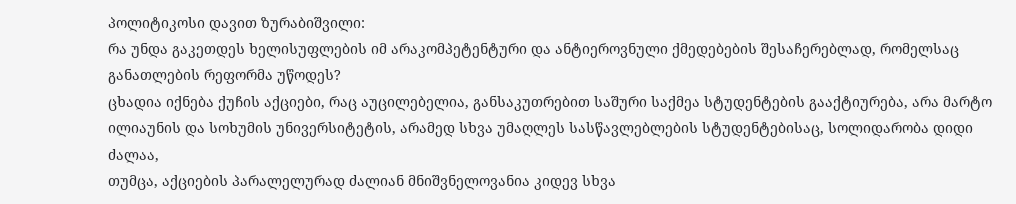პოლიტიკოსი დავით ზურაბიშვილი:
რა უნდა გაკეთდეს ხელისუფლების იმ არაკომპეტენტური და ანტიეროვნული ქმედებების შესაჩერებლად, რომელსაც განათლების რეფორმა უწოდეს?
ცხადია იქნება ქუჩის აქციები, რაც აუცილებელია, განსაკუთრებით საშური საქმეა სტუდენტების გააქტიურება, არა მარტო ილიაუნის და სოხუმის უნივერსიტეტის, არამედ სხვა უმაღლეს სასწავლებლების სტუდენტებისაც, სოლიდარობა დიდი ძალაა,
თუმცა, აქციების პარალელურად ძალიან მნიშვნელოვანია კიდევ სხვა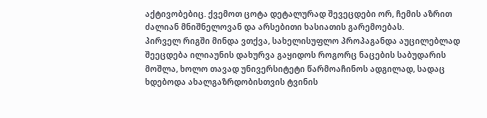აქტივობებიც. ქვემოთ ცოტა დეტალურად შევეცდები ორ, ჩემის აზრით ძალიან მნიშნელოვან და არსებითი ხასიათის გარემოებას.
პირველ რიგში მინდა ვთქვა, სახელისუფლო პროპაგანდა აუცილებლად შეეცდება ილიაუნის დახურვა გაყიდოს როგორც ნაცების საბუდარის მოშლა, ხოლო თავად უნივერსიტეტი წარმოაჩინოს ადგილად, სადაც ხდებოდა ახალგაზრდობისთვის ტვინის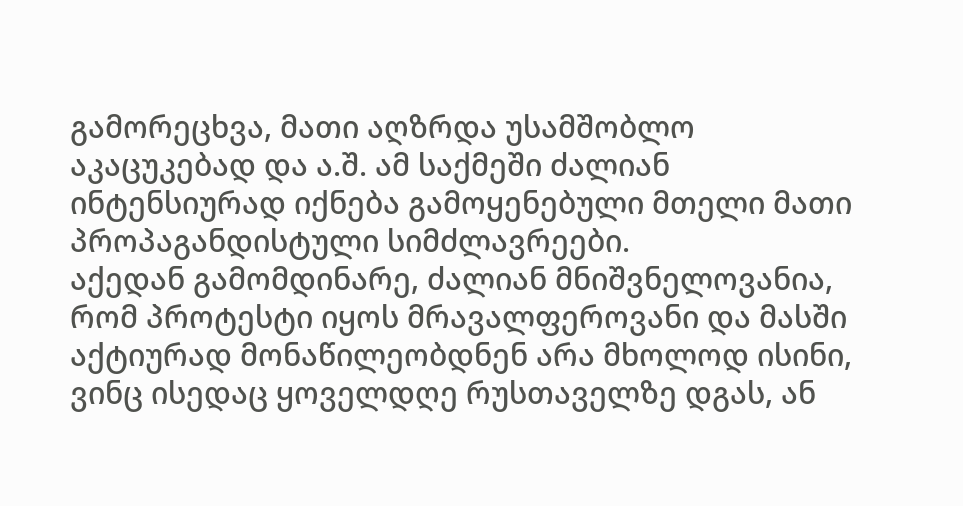გამორეცხვა, მათი აღზრდა უსამშობლო აკაცუკებად და ა.შ. ამ საქმეში ძალიან ინტენსიურად იქნება გამოყენებული მთელი მათი პროპაგანდისტული სიმძლავრეები.
აქედან გამომდინარე, ძალიან მნიშვნელოვანია, რომ პროტესტი იყოს მრავალფეროვანი და მასში აქტიურად მონაწილეობდნენ არა მხოლოდ ისინი, ვინც ისედაც ყოველდღე რუსთაველზე დგას, ან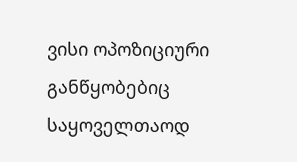ვისი ოპოზიციური განწყობებიც საყოველთაოდ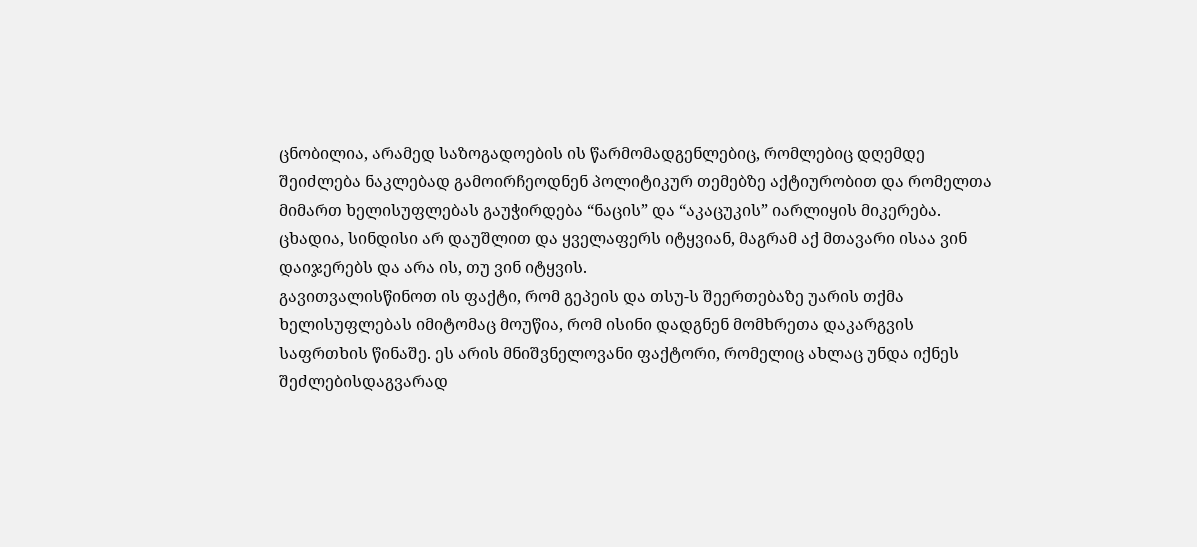ცნობილია, არამედ საზოგადოების ის წარმომადგენლებიც, რომლებიც დღემდე შეიძლება ნაკლებად გამოირჩეოდნენ პოლიტიკურ თემებზე აქტიურობით და რომელთა მიმართ ხელისუფლებას გაუჭირდება “ნაცის” და “აკაცუკის” იარლიყის მიკერება. ცხადია, სინდისი არ დაუშლით და ყველაფერს იტყვიან, მაგრამ აქ მთავარი ისაა ვინ დაიჯერებს და არა ის, თუ ვინ იტყვის.
გავითვალისწინოთ ის ფაქტი, რომ გეპეის და თსუ-ს შეერთებაზე უარის თქმა ხელისუფლებას იმიტომაც მოუწია, რომ ისინი დადგნენ მომხრეთა დაკარგვის საფრთხის წინაშე. ეს არის მნიშვნელოვანი ფაქტორი, რომელიც ახლაც უნდა იქნეს შეძლებისდაგვარად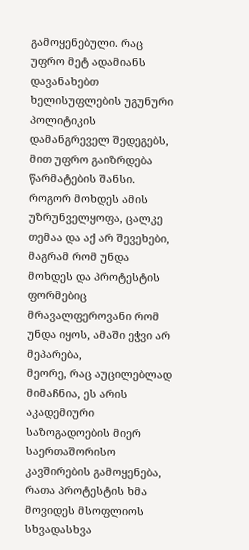გამოყენებული. რაც უფრო მეტ ადამიანს დავანახებთ ხელისუფლების უგუნური პოლიტიკის დამანგრეველ შედეგებს, მით უფრო გაიზრდება წარმატების შანსი. როგორ მოხდეს ამის უზრუნველყოფა, ცალკე თემაა და აქ არ შევეხები, მაგრამ რომ უნდა მოხდეს და პროტესტის ფორმებიც მრავალფეროვანი რომ უნდა იყოს, ამაში ეჭვი არ მეპარება,
მეორე, რაც აუცილებლად მიმაჩნია, ეს არის აკადემიური საზოგადოების მიერ საერთაშორისო კავშირების გამოყენება, რათა პროტესტის ხმა მოვიდეს მსოფლიოს სხვადასხვა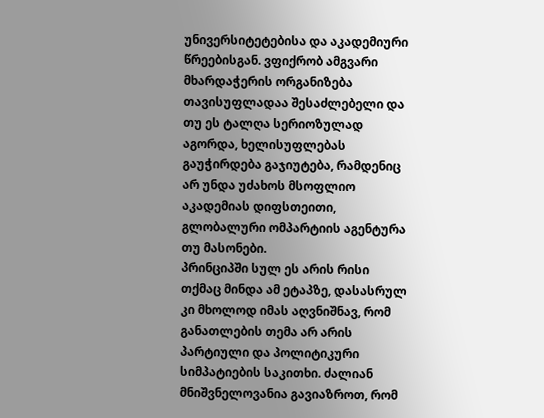უნივერსიტეტებისა და აკადემიური წრეებისგან. ვფიქრობ ამგვარი მხარდაჭერის ორგანიზება თავისუფლადაა შესაძლებელი და თუ ეს ტალღა სერიოზულად აგორდა, ხელისუფლებას გაუჭირდება გაჯიუტება, რამდენიც არ უნდა უძახოს მსოფლიო აკადემიას დიფსთეითი, გლობალური ომპარტიის აგენტურა თუ მასონები.
პრინციპში სულ ეს არის რისი თქმაც მინდა ამ ეტაპზე, დასასრულ კი მხოლოდ იმას აღვნიშნავ, რომ განათლების თემა არ არის პარტიული და პოლიტიკური სიმპატიების საკითხი. ძალიან მნიშვნელოვანია გავიაზროთ, რომ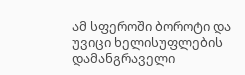ამ სფეროში ბოროტი და უვიცი ხელისუფლების დამანგრაველი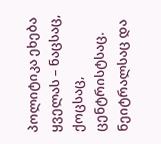პოლიტიკა ეხება ყველას – ნაცსაც, ქოცსაც, ცენტრისტსაც. ნეიტრალსაც და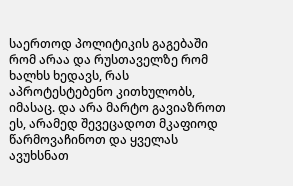საერთოდ პოლიტიკის გაგებაში რომ არაა და რუსთაველზე რომ ხალხს ხედავს, რას აპროტესტებენო კითხულობს, იმასაც. და არა მარტო გავიაზროთ ეს, არამედ შევეცადოთ მკაფიოდ წარმოვაჩინოთ და ყველას ავუხსნათ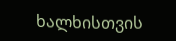ხალხისთვის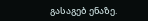გასაგებ ენაზე.